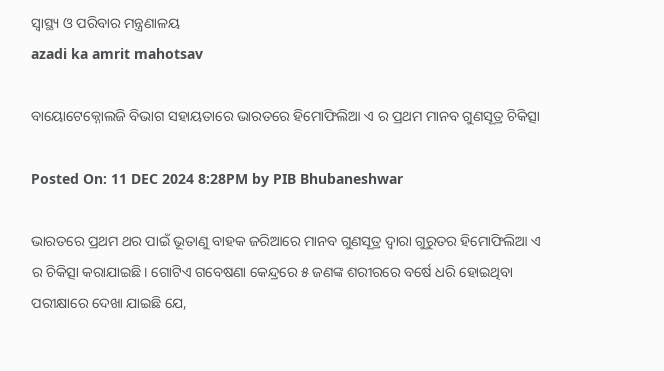ସ୍ୱାସ୍ଥ୍ୟ ଓ ପରିବାର ମନ୍ତ୍ରଣାଳୟ
azadi ka amrit mahotsav

ବାୟୋଟେକ୍ନୋଲଜି ବିଭାଗ ସହାୟତାରେ ଭାରତରେ ହିମୋଫିଲିଆ ଏ ର ପ୍ରଥମ ମାନବ ଗୁଣସୂତ୍ର ଚିକିତ୍ସା

Posted On: 11 DEC 2024 8:28PM by PIB Bhubaneshwar

ଭାରତରେ ପ୍ରଥମ ଥର ପାଇଁ ଭୂତାଣୁ ବାହକ ଜରିଆରେ ମାନବ ଗୁଣସୂତ୍ର ଦ୍ୱାରା ଗୁରୁତର ହିମୋଫିଲିଆ ଏ ର ଚିକିତ୍ସା କରାଯାଇଛି। ଗୋଟିଏ ଗବେଷଣା କେନ୍ଦ୍ରରେ ୫ ଜଣଙ୍କ ଶରୀରରେ ବର୍ଷେ ଧରି ହୋଇଥିବା ପରୀକ୍ଷାରେ ଦେଖା ଯାଇଛି ଯେ,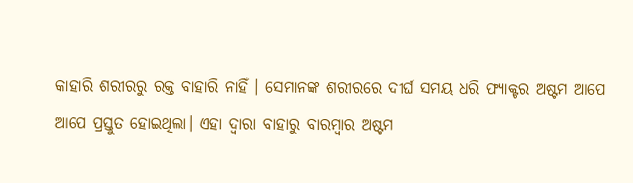କାହାରି ଶରୀରରୁ ରକ୍ତ ବାହାରି ନାହିଁ । ସେମାନଙ୍କ ଶରୀରରେ ଦୀର୍ଘ ସମୟ ଧରି ଫ୍ୟାକ୍ଟର ଅଷ୍ଟମ ଆପେ ଆପେ ପ୍ରସ୍ତୁତ ହୋଇଥିଲା। ଏହା ଦ୍ୱାରା ବାହାରୁ ବାରମ୍ୱାର ଅଷ୍ଟମ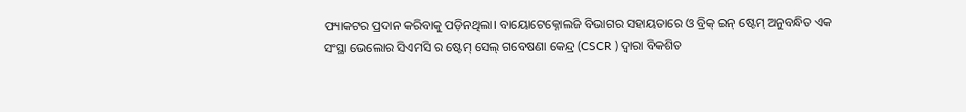ଫ୍ୟାକଟର ପ୍ରଦାନ କରିବାକୁ ପଡ଼ିନଥିଲା। ବାୟୋଟେକ୍ନୋଲଜି ବିଭାଗର ସହାୟତାରେ ଓ ବ୍ରିକ୍ ଇନ୍ ଷ୍ଟେମ୍ ଅନୁବନ୍ଧିତ ଏକ ସଂସ୍ଥା ଭେଲୋର ସିଏମସି ର ଷ୍ଟେମ୍ ସେଲ୍ ଗବେଷଣା କେନ୍ଦ୍ର (CSCR ) ଦ୍ୱାରା ବିକଶିତ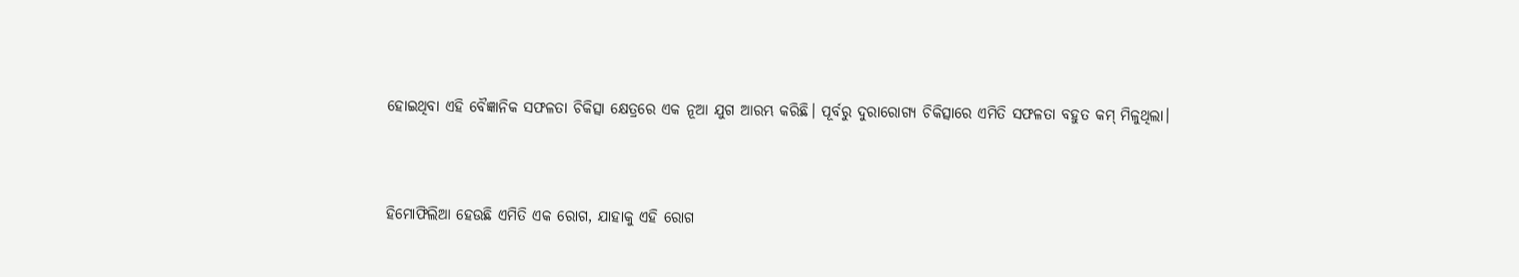ହୋଇଥିବା ଏହି ବୈଜ୍ଞାନିକ ସଫଳତା ଚିକିତ୍ସା କ୍ଷେତ୍ରରେ ଏକ ନୂଆ ଯୁଗ ଆରମ୍ଭ କରିଛି। ପୂର୍ବରୁ ଦୁରାରୋଗ୍ୟ ଚିକିତ୍ସାରେ ଏମିତି ସଫଳତା ବହୁତ କମ୍ ମିଳୁଥିଲା।



ହିମୋଫିଲିଆ ହେଉଛି ଏମିତି ଏକ ରୋଗ, ଯାହାକୁ ଏହି ରୋଗ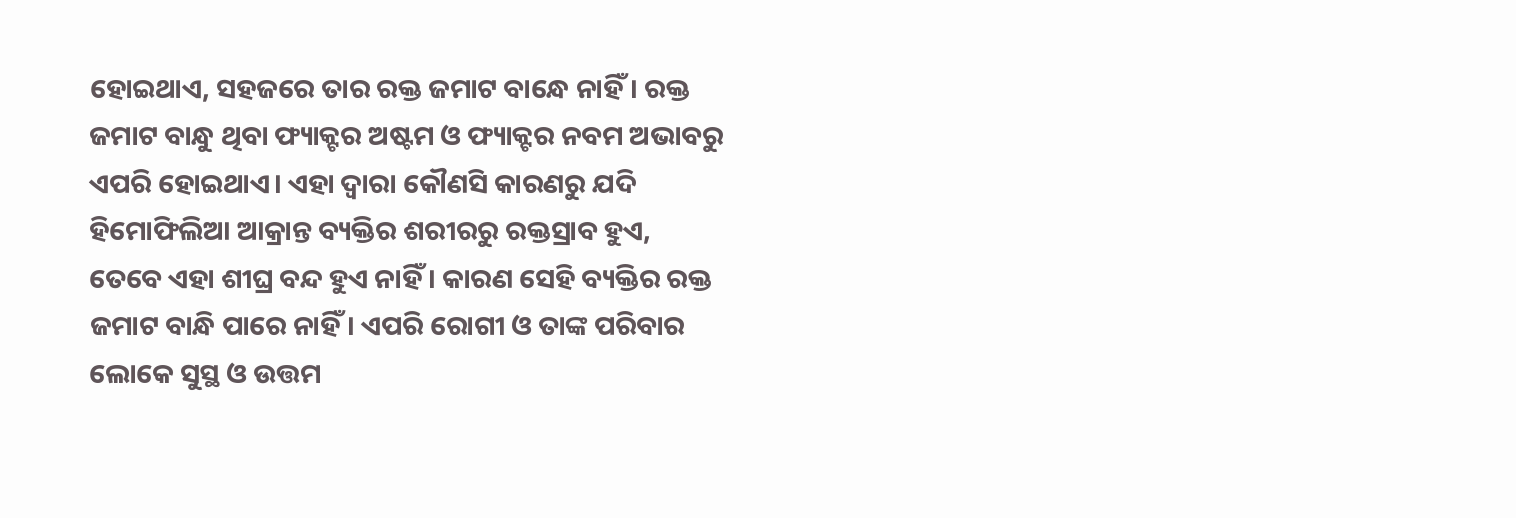ହୋଇଥାଏ, ସହଜରେ ତାର ରକ୍ତ ଜମାଟ ବାନ୍ଧେ ନାହିଁ। ରକ୍ତ ଜମାଟ ବାନ୍ଧୁ ଥିବା ଫ୍ୟାକ୍ଟର ଅଷ୍ଟମ ଓ ଫ୍ୟାକ୍ଟର ନବମ ଅଭାବରୁ ଏପରି ହୋଇଥାଏ। ଏହା ଦ୍ୱାରା କୌଣସି କାରଣରୁ ଯଦି ହିମୋଫିଲିଆ ଆକ୍ରାନ୍ତ ବ୍ୟକ୍ତିର ଶରୀରରୁ ରକ୍ତସ୍ରାବ ହୁଏ, ତେବେ ଏହା ଶୀଘ୍ର ବନ୍ଦ ହୁଏ ନାହିଁ । କାରଣ ସେହି ବ୍ୟକ୍ତିର ରକ୍ତ ଜମାଟ ବାନ୍ଧି ପାରେ ନାହିଁ। ଏପରି ରୋଗୀ ଓ ତାଙ୍କ ପରିବାର ଲୋକେ ସୁସ୍ଥ ଓ ଉତ୍ତମ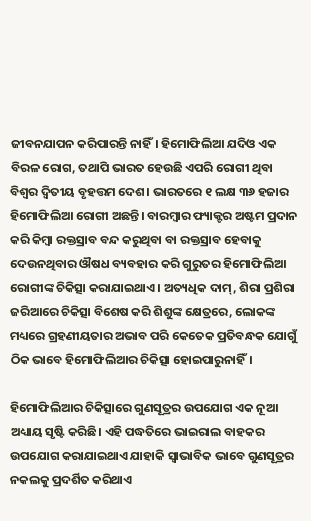ଜୀବନଯାପନ କରିପାରନ୍ତି ନାହିଁ। ହିମୋଫିଲିଆ ଯଦିଓ ଏକ ବିରଳ ରୋଗ, ତଥାପି ଭାରତ ହେଉଛି ଏପରି ରୋଗୀ ଥିବା ବିଶ୍ୱର ଦ୍ୱିତୀୟ ବୃହତ୍ତମ ଦେଶ। ଭାରତରେ ୧ ଲକ୍ଷ ୩୬ ହଜାର ହିମୋଫିଲିଆ ରୋଗୀ ଅଛନ୍ତି। ବାରମ୍ୱାର ଫ୍ୟାକ୍ଟର ଅଷ୍ଟମ ପ୍ରଦାନ କରି କିମ୍ୱା ରକ୍ତସ୍ରାବ ବନ୍ଦ କରୁଥିବା ବା ରକ୍ତସ୍ରାବ ହେବାକୁ ଦେଉନଥିବାର ଔଷଧ ବ୍ୟବହାର କରି ଗୁରୁତର ହିମୋଫିଲିଆ ରୋଗୀଙ୍କ ଚିକିତ୍ସା କରାଯାଇଥାଏ। ଅତ୍ୟଧିକ ଦାମ୍, ଶିରା ପ୍ରଶିରା ଜରିଆରେ ଚିକିତ୍ସା ବିଶେଷ କରି ଶିଶୁଙ୍କ କ୍ଷେତ୍ରରେ, ଲୋକଙ୍କ ମଧ୍ୟରେ ଗ୍ରହଣୀୟତାର ଅଭାବ ପରି କେତେକ ପ୍ରତିବନ୍ଧକ ଯୋଗୁଁ ଠିକ ଭାବେ ହିମୋଫିଲିଆର ଚିକିତ୍ସା ହୋଇପାରୁନାହିଁ।

ହିମୋଫିଲିଆର ଚିକିତ୍ସାରେ ଗୁଣସୂତ୍ରର ଉପଯୋଗ ଏକ ନୂଆ ଅଧ୍ୟାୟ ସୃଷ୍ଟି କରିଛି। ଏହି ପଦ୍ଧତିରେ ଭାଇରାଲ ବାହକର ଉପଯୋଗ କରାଯାଇଥାଏ ଯାହାକି ସ୍ୱାଭାବିକ ଭାବେ ଗୁଣସୂତ୍ରର ନକଲକୁ ପ୍ରଦର୍ଶିତ କରିଥାଏ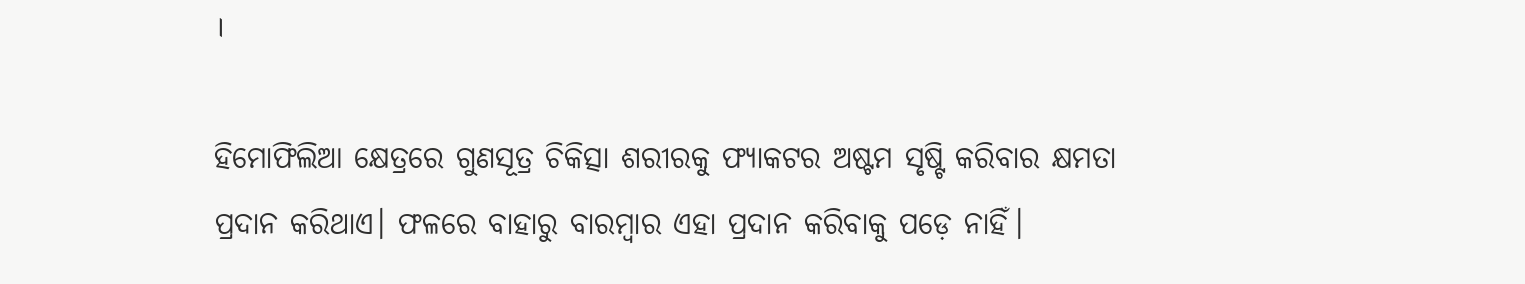।

ହିମୋଫିଲିଆ କ୍ଷେତ୍ରରେ ଗୁଣସୂତ୍ର ଚିକିତ୍ସା ଶରୀରକୁ ଫ୍ୟାକଟର ଅଷ୍ଟମ ସୃଷ୍ଟି କରିବାର କ୍ଷମତା ପ୍ରଦାନ କରିଥାଏ। ଫଳରେ ବାହାରୁ ବାରମ୍ୱାର ଏହା ପ୍ରଦାନ କରିବାକୁ ପଡ଼େ ନାହିଁ।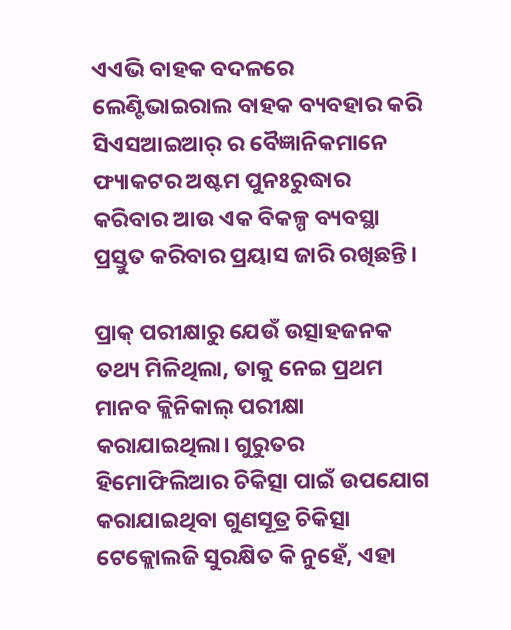ଏଏଭି ବାହକ ବଦଳରେ ଲେଣ୍ଟିଭାଇରାଲ ବାହକ ବ୍ୟବହାର କରି ସିଏସଆଇଆର୍ ର ବୈଜ୍ଞାନିକମାନେ ଫ୍ୟାକଟର ଅଷ୍ଟମ ପୁନଃରୁଦ୍ଧାର କରିବାର ଆଉ ଏକ ବିକଳ୍ପ ବ୍ୟବସ୍ଥା ପ୍ରସ୍ତୁତ କରିବାର ପ୍ରୟାସ ଜାରି ରଖିଛନ୍ତି।

ପ୍ରାକ୍ ପରୀକ୍ଷାରୁ ଯେଉଁ ଉତ୍ସାହଜନକ ତଥ୍ୟ ମିଳିଥିଲା, ତାକୁ ନେଇ ପ୍ରଥମ ମାନବ କ୍ଲିନିକାଲ୍ ପରୀକ୍ଷା କରାଯାଇଥିଲା। ଗୁରୁତର ହିମୋଫିଲିଆର ଚିକିତ୍ସା ପାଇଁ ଉପଯୋଗ କରାଯାଇଥିବା ଗୁଣସୂତ୍ର ଚିକିତ୍ସା ଟେକ୍ଲୋଲଜି ସୁରକ୍ଷିତ କି ନୁହେଁ, ଏହା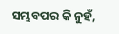ସମ୍ଭବପର କି ନୁହଁ,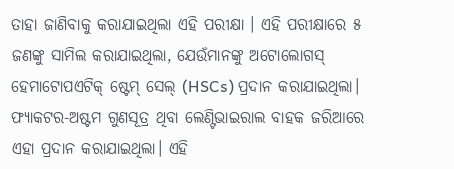ତାହା ଜାଣିବାକୁ କରାଯାଇଥିଲା ଏହି ପରୀକ୍ଷା । ଏହି ପରୀକ୍ଷାରେ ୫ ଜଣଙ୍କୁ ସାମିଲ କରାଯାଇଥିଲା, ଯେଉଁମାନଙ୍କୁ ଅଟୋଲୋଗସ୍ ହେମାଟୋପଏଟିକ୍ ଷ୍ଟେମ୍ ସେଲ୍ (HSCs) ପ୍ରଦାନ କରାଯାଇଥିଲା। ଫ୍ୟାକଟର-ଅଷ୍ଟମ ଗୁଣସୂତ୍ର ଥିବା ଲେଣ୍ଟିଭାଇରାଲ ବାହକ ଜରିଆରେ ଏହା ପ୍ରଦାନ କରାଯାଇଥିଲା। ଏହି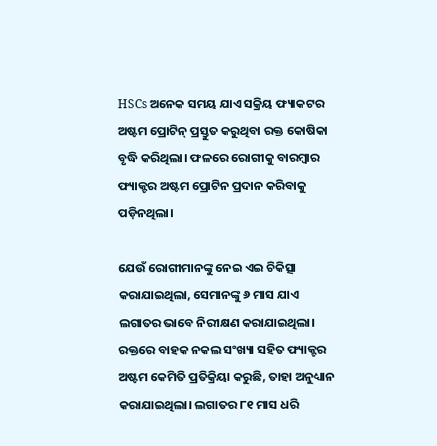HSCs ଅନେକ ସମୟ ଯାଏ ସକ୍ରିୟ ଫ୍ୟାକଟର ଅଷ୍ଟମ ପ୍ରୋଟିନ୍ ପ୍ରସ୍ତୁତ କରୁଥିବା ରକ୍ତ କୋଷିକା ବୃଦ୍ଧି କରିଥିଲା। ଫଳରେ ରୋଗୀକୁ ବାରମ୍ୱାର ଫ୍ୟାକ୍ଟର ଅଷ୍ଟମ ପ୍ରୋଟିନ ପ୍ରଦାନ କରିବାକୁ ପଡ଼ିନଥିଲା।

ଯେଉଁ ରୋଗୀମାନଙ୍କୁ ନେଇ ଏଇ ଚିକିତ୍ସା କରାଯାଇଥିଲା, ସେମାନଙ୍କୁ ୬ ମାସ ଯାଏ ଲଗାତର ଭାବେ ନିରୀକ୍ଷଣ କରାଯାଇଥିଲା। ରକ୍ତରେ ବାହକ ନକଲ ସଂଖ୍ୟା ସହିତ ଫ୍ୟାକ୍ଟର ଅଷ୍ଟମ କେମିତି ପ୍ରତିକ୍ରିୟା କରୁଛି, ତାହା ଅନୁଧ୍ୟାନ କରାଯାଇଥିଲା। ଲଗାତର ୮୧ ମାସ ଧରି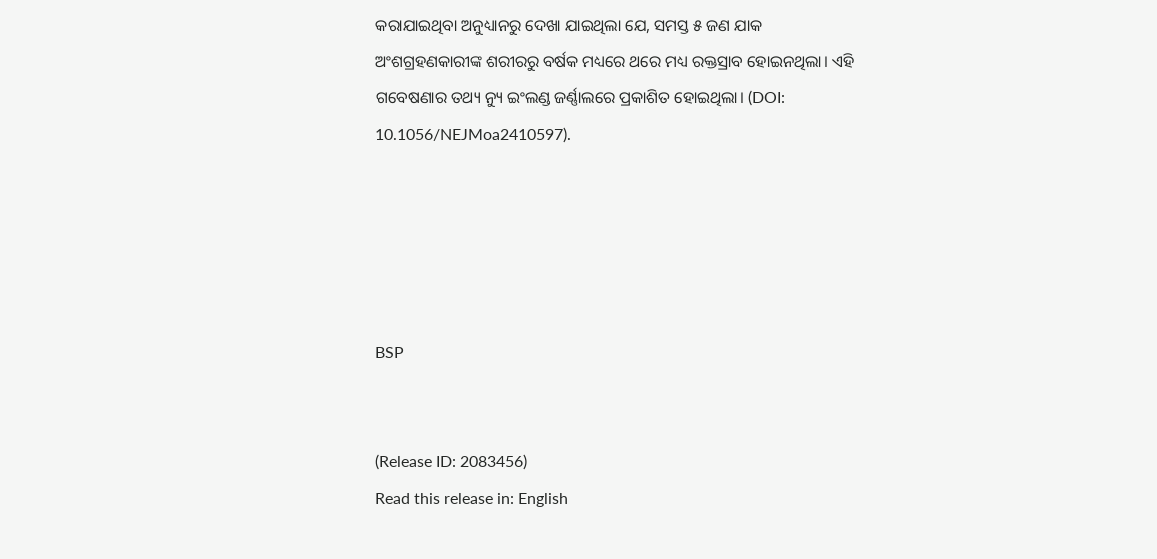କରାଯାଇଥିବା ଅନୁଧ୍ୟାନରୁ ଦେଖା ଯାଇଥିଲା ଯେ, ସମସ୍ତ ୫ ଜଣ ଯାକ ଅଂଶଗ୍ରହଣକାରୀଙ୍କ ଶରୀରରୁ ବର୍ଷକ ମଧ୍ୟରେ ଥରେ ମଧ୍ୟ ରକ୍ତସ୍ରାବ ହୋଇନଥିଲା। ଏହି ଗବେଷଣାର ତଥ୍ୟ ନ୍ୟୁ ଇଂଲଣ୍ଡ ଜର୍ଣ୍ଣାଲରେ ପ୍ରକାଶିତ ହୋଇଥିଲା। (DOI: 10.1056/NEJMoa2410597).





BSP


(Release ID: 2083456)
Read this release in: English